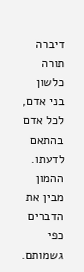דיברה תורה כלשון בני אדם, לכל אדם בהתאם לדעתו.
ההמון מבין את הדברים כפי גשמותם.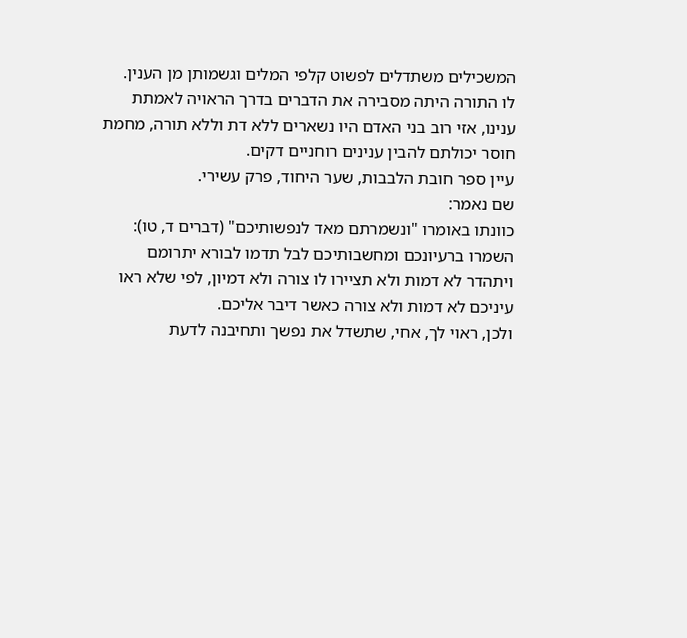המשכילים משתדלים לפשוט קלפי המלים וגשמותן מן הענין.
לו התורה היתה מסבירה את הדברים בדרך הראויה לאמתת ענינו, אזי רוב בני האדם היו נשארים ללא דת וללא תורה, מחמת חוסר יכולתם להבין ענינים רוחניים דקים.
עיין ספר חובת הלבבות, שער היחוד, פרק עשירי.
שם נאמר:
כוונתו באומרו "ונשמרתם מאד לנפשותיכם" (דברים ד, טו): השמרו ברעיונכם ומחשבותיכם לבל תדמו לבורא יתרומם ויתהדר לא דמות ולא תציירו לו צורה ולא דמיון, לפי שלא ראו עיניכם לא דמות ולא צורה כאשר דיבר אליכם.
ולכן, ראוי לך, אחי, שתשדל את נפשך ותחיבנה לדעת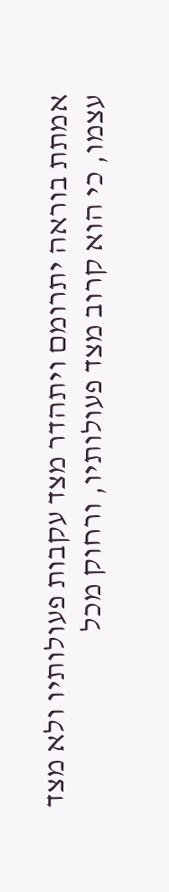אמתת בוראה יתרומם ויתהדר מצד עקבות פעולותיו ולא מצד עצמו, כי הוא קרוב מצד פעולותיו, ורחוק מכל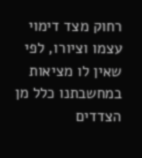רחוק מצד דימוי עצמו וציורו, לפי שאין לו מציאות במחשבתנו כלל מן הצדדים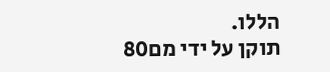הללו.
תוקן על ידי מם80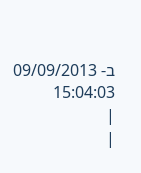ב- 09/09/2013 15:04:03
|
|